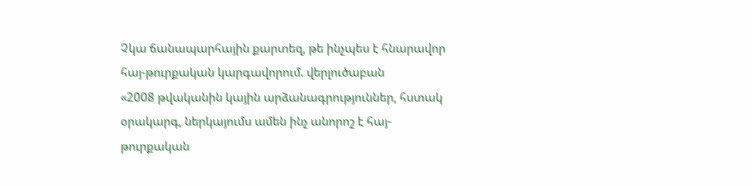Չկա ճանապարհային քարտեզ, թե ինչպես է հնարավոր հայ-թուրքական կարգավորում. վերլուծաբան
«2008 թվականին կային արձանագրություններ, հստակ օրակարգ, ներկայումս ամեն ինչ անորոշ է հայ-թուրքական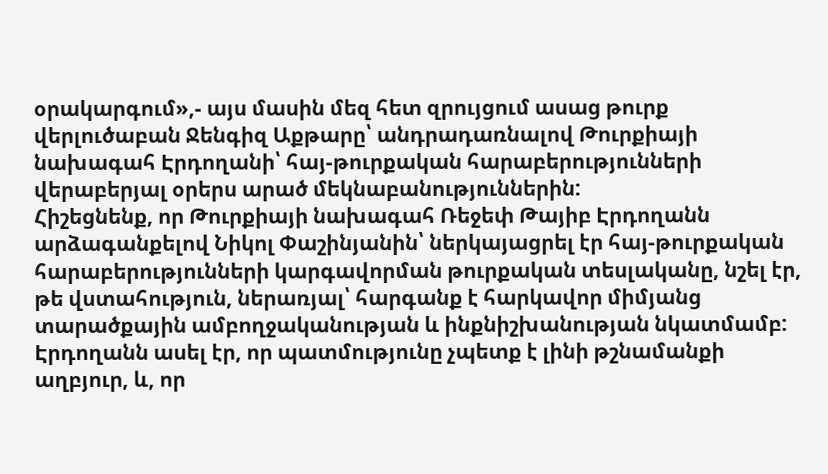օրակարգում»,- այս մասին մեզ հետ զրույցում ասաց թուրք վերլուծաբան Ջենգիզ Աքթարը՝ անդրադառնալով Թուրքիայի նախագահ Էրդողանի՝ հայ-թուրքական հարաբերությունների վերաբերյալ օրերս արած մեկնաբանություններին:
Հիշեցնենք, որ Թուրքիայի նախագահ Ռեջեփ Թայիբ Էրդողանն արձագանքելով Նիկոլ Փաշինյանին՝ ներկայացրել էր հայ-թուրքական հարաբերությունների կարգավորման թուրքական տեսլականը, նշել էր, թե վստահություն, ներառյալ՝ հարգանք է հարկավոր միմյանց տարածքային ամբողջականության և ինքնիշխանության նկատմամբ: Էրդողանն ասել էր, որ պատմությունը չպետք է լինի թշնամանքի աղբյուր, և, որ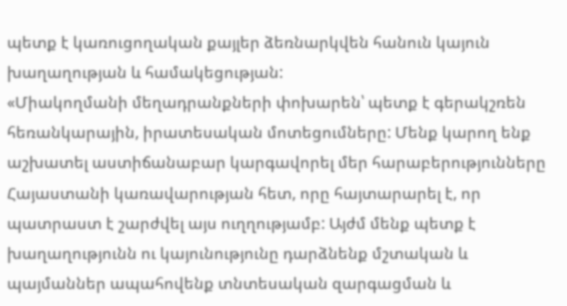պետք է կառուցողական քայլեր ձեռնարկվեն հանուն կայուն խաղաղության և համակեցության:
«Միակողմանի մեղադրանքների փոխարեն՝ պետք է գերակշռեն հեռանկարային, իրատեսական մոտեցումները: Մենք կարող ենք աշխատել աստիճանաբար կարգավորել մեր հարաբերությունները Հայաստանի կառավարության հետ, որը հայտարարել է, որ պատրաստ է շարժվել այս ուղղությամբ: Այժմ մենք պետք է խաղաղությունն ու կայունությունը դարձնենք մշտական և պայմաններ ապահովենք տնտեսական զարգացման և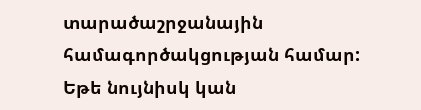տարածաշրջանային համագործակցության համար: Եթե նույնիսկ կան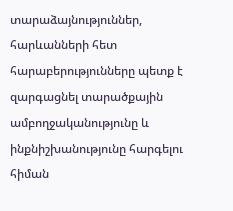տարաձայնություններ, հարևանների հետ հարաբերությունները պետք է զարգացնել տարածքային ամբողջականությունը և ինքնիշխանությունը հարգելու հիման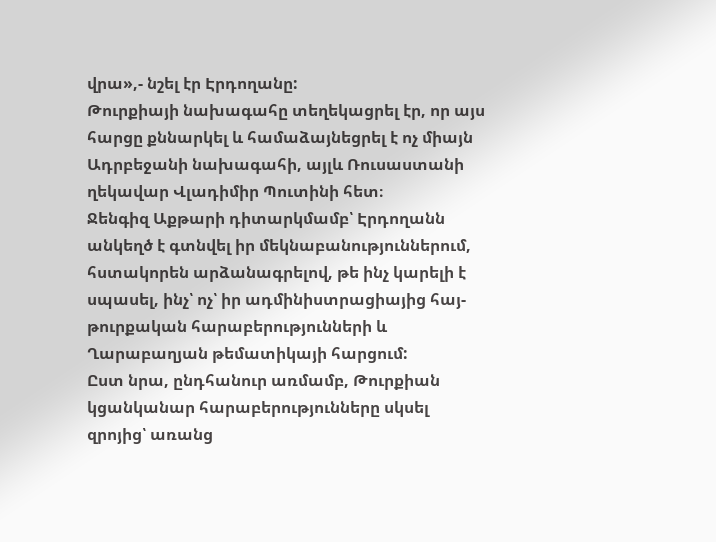վրա»,- նշել էր Էրդողանը:
Թուրքիայի նախագահը տեղեկացրել էր, որ այս հարցը քննարկել և համաձայնեցրել է ոչ միայն Ադրբեջանի նախագահի, այլև Ռուսաստանի ղեկավար Վլադիմիր Պուտինի հետ։
Ջենգիզ Աքթարի դիտարկմամբ՝ Էրդողանն անկեղծ է գտնվել իր մեկնաբանություններում, հստակորեն արձանագրելով, թե ինչ կարելի է սպասել, ինչ՝ ոչ՝ իր ադմինիստրացիայից հայ-թուրքական հարաբերությունների և Ղարաբաղյան թեմատիկայի հարցում:
Ըստ նրա, ընդհանուր առմամբ, Թուրքիան կցանկանար հարաբերությունները սկսել զրոյից՝ առանց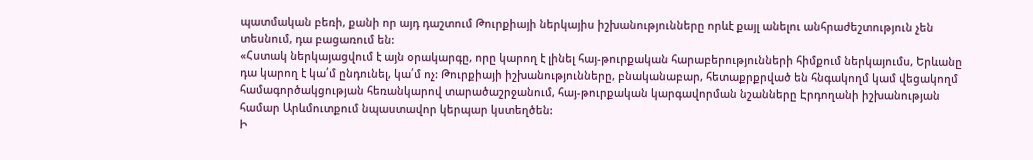պատմական բեռի, քանի որ այդ դաշտում Թուրքիայի ներկայիս իշխանությունները որևէ քայլ անելու անհրաժեշտություն չեն տեսնում, դա բացառում են:
«Հստակ ներկայացվում է այն օրակարգը, որը կարող է լինել հայ-թուրքական հարաբերությունների հիմքում ներկայումս, Երևանը դա կարող է կա՛մ ընդունել, կա՛մ ոչ: Թուրքիայի իշխանությունները, բնականաբար, հետաքրքրված են հնգակողմ կամ վեցակողմ համագործակցության հեռանկարով տարածաշրջանում, հայ-թուրքական կարգավորման նշանները Էրդողանի իշխանության համար Արևմուտքում նպաստավոր կերպար կստեղծեն:
Ի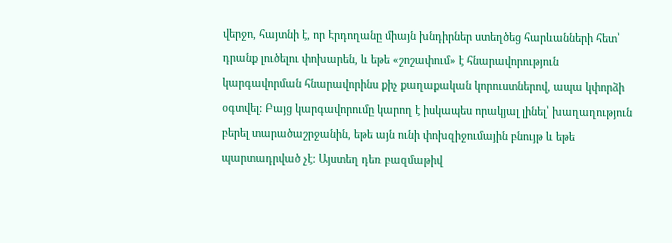վերջո, հայտնի է, որ Էրդողանը միայն խնդիրներ ստեղծեց հարևանների հետ՝ դրանք լուծելու փոխարեն, և եթե «շոշափում» է հնարավորություն կարգավորման հնարավորինս քիչ քաղաքական կորուստներով, ապա կփորձի օգտվել: Բայց կարգավորումը կարող է իսկապես որակյալ լինել՝ խաղաղություն բերել տարածաշրջանին, եթե այն ունի փոխզիջումային բնույթ և եթե պարտադրված չէ: Այստեղ դեռ բազմաթիվ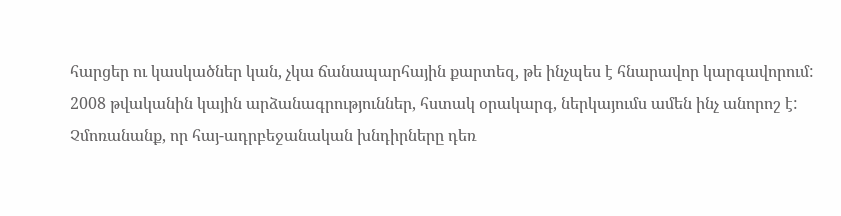հարցեր ու կասկածներ կան, չկա ճանապարհային քարտեզ, թե ինչպես է հնարավոր կարգավորում: 2008 թվականին կային արձանագրություններ, հստակ օրակարգ, ներկայումս ամեն ինչ անորոշ է: Չմոռանանք, որ հայ-ադրբեջանական խնդիրները դեռ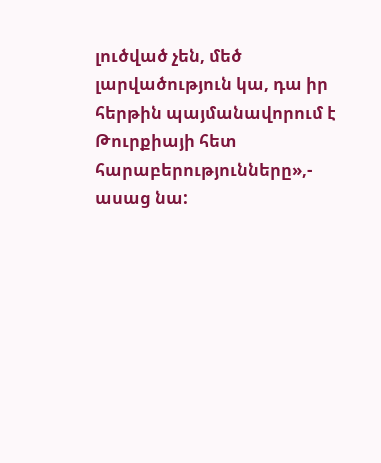լուծված չեն, մեծ լարվածություն կա, դա իր հերթին պայմանավորում է Թուրքիայի հետ հարաբերությունները»,- ասաց նա: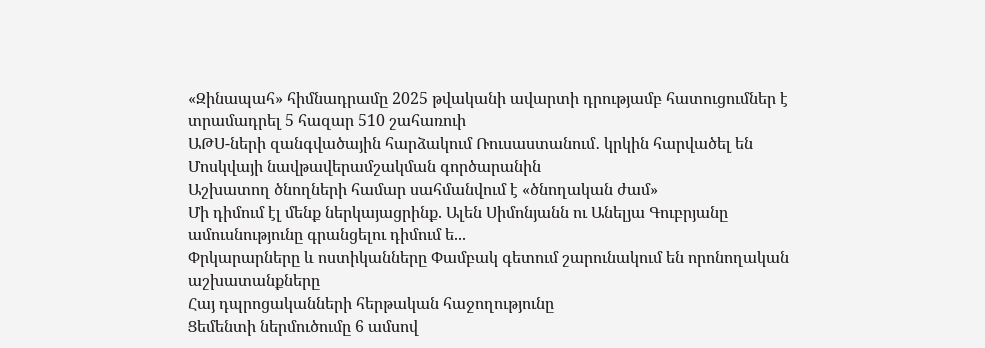«Զինապահ» հիմնադրամը 2025 թվականի ավարտի դրությամբ հատուցումներ է տրամադրել 5 հազար 510 շահառուի
ԱԹՍ-ների զանգվածային հարձակում Ռուսաստանում․ կրկին հարվածել են Մոսկվայի նավթավերամշակման գործարանին
Աշխատող ծնողների համար սահմանվում է «ծնողական ժամ»
Մի դիմում էլ մենք ներկայացրինք. Ալեն Սիմոնյանն ու Անելյա Գուբրյանը ամուսնությունը գրանցելու դիմում ե...
Փրկարարները և ոստիկանները Փամբակ գետում շարունակում են որոնողական աշխատանքները
Հայ դպրոցականների հերթական հաջողությունը
Ցեմենտի ներմուծումը 6 ամսով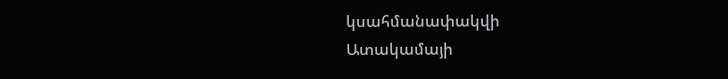կսահմանափակվի
Ատակամայի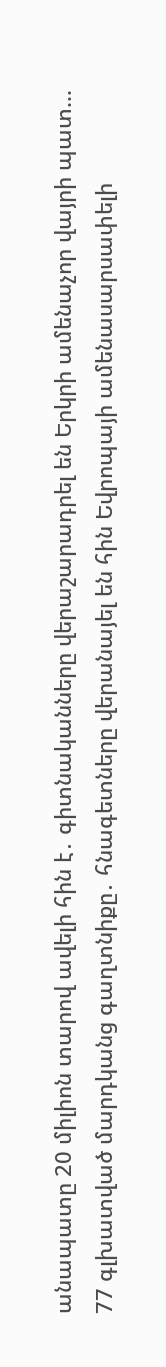անապատը 20 միլիոն տարով ավելի հին է․ գիտնականները վերաշարադրել են Երկրի ամենաչոր վայրի պատ...
77 գլխատված մարդկանց գաղտնիքը․ հնագետները վերանայել են հին Եվրոպայի ամենասարսափելի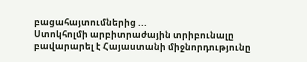բացահայտումներից ...
Ստոկհոլմի արբիտրաժային տրիբունալը բավարարել է Հայաստանի միջնորդությունը